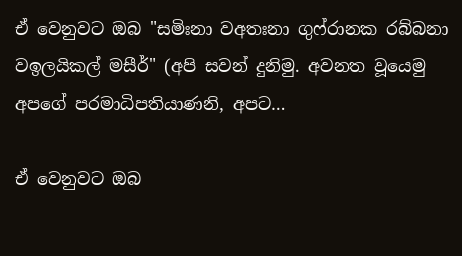ඒ වෙනුවට ඔබ "සමිඃනා වඅතඃනා ගුෆ්රානක රබ්බනා වඉලයිකල් මසීර්" (අපි සවන් දුනිමු. අවනත වූයෙමු අපගේ පරමාධිපතියාණනි, අපට…

ඒ වෙනුවට ඔබ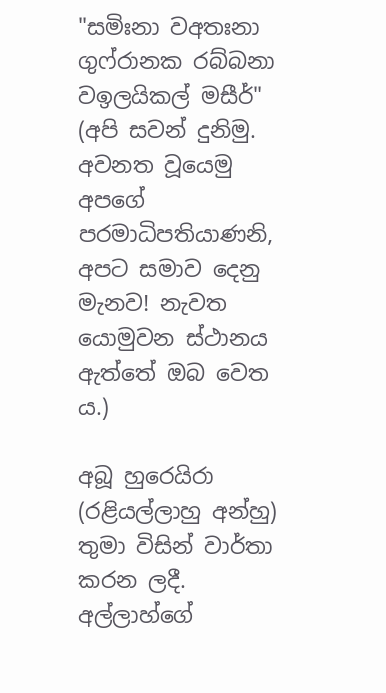"සමිඃනා වඅතඃනා ගුෆ්රානක රබ්බනා වඉලයිකල් මසීර්" (අපි සවන් දුනිමු. අවනත වූයෙමු අපගේ පරමාධිපතියාණනි, අපට සමාව දෙනු මැනව! නැවත යොමුවන ස්ථානය ඇත්තේ ඔබ වෙත ය.)

අබූ හුරෙයිරා (රළියල්ලාහු අන්හු) තුමා විසින් වාර්තා කරන ලදී. අල්ලාහ්ගේ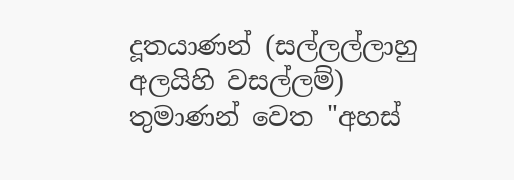දූතයාණන් (සල්ලල්ලාහු අලයිහි වසල්ලම්) තුමාණන් වෙත "අහස්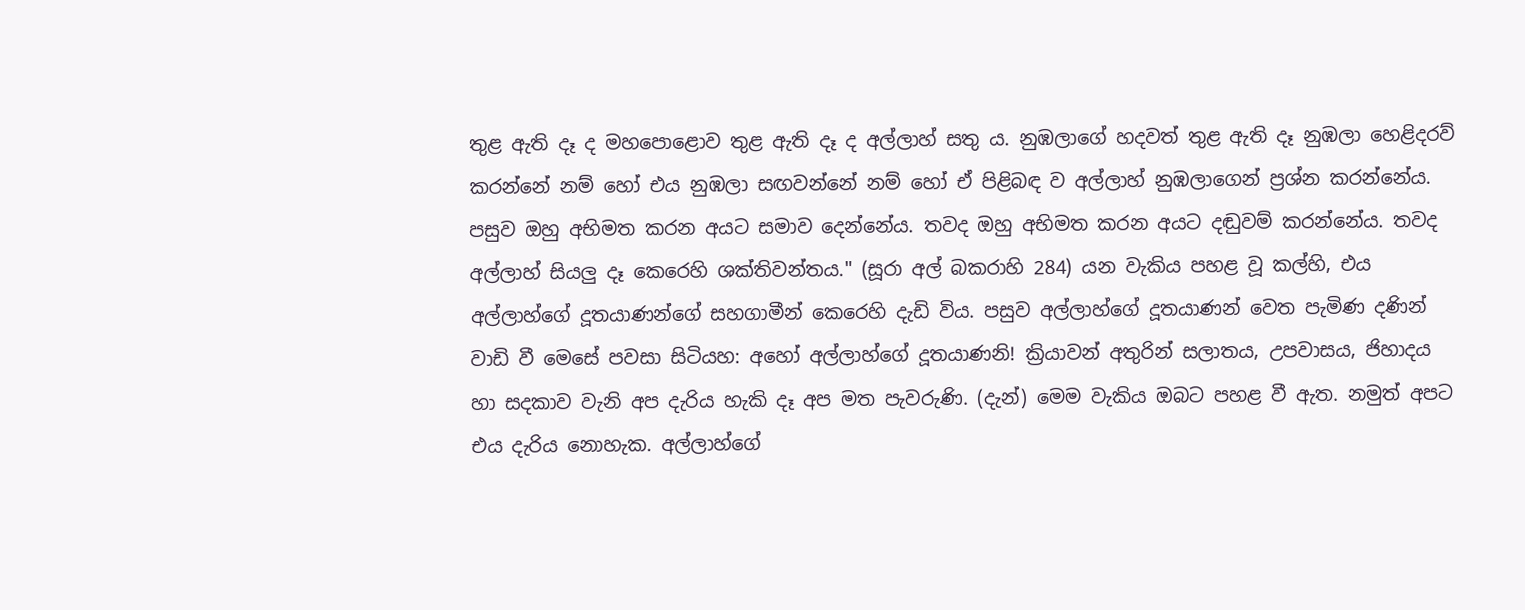තුළ ඇති දෑ ද මහපොළොව තුළ ඇති දෑ ද අල්ලාහ් සතු ය. නුඹලාගේ හදවත් තුළ ඇති දෑ නුඹලා හෙළිදරව් කරන්නේ නම් හෝ එය නුඹලා සඟවන්නේ නම් හෝ ඒ පිළිබඳ ව අල්ලාහ් නුඹලාගෙන් ප්‍රශ්න කරන්නේය. පසුව ඔහු අභිමත කරන අයට සමාව දෙන්නේය. තවද ඔහු අභිමත කරන අයට දඬුවම් කරන්නේය. තවද අල්ලාහ් සියලු දෑ කෙරෙහි ශක්තිවන්තය." (සූරා අල් බකරාහි 284) යන වැකිය පහළ වූ කල්හි, එය අල්ලාහ්ගේ දූතයාණන්ගේ සහගාමීන් කෙරෙහි දැඩි විය. පසුව අල්ලාහ්ගේ දූතයාණන් වෙත පැමිණ දණින් වාඩි වී මෙසේ පවසා සිටියහ: අහෝ අල්ලාහ්ගේ දූතයාණනි! ක්‍රියාවන් අතුරින් සලාතය, උපවාසය, ජිහාදය හා සදකාව වැනි අප දැරිය හැකි දෑ අප මත පැවරුණි. (දැන්) මෙම වැකිය ඔබට පහළ වී ඇත. නමුත් අපට එය දැරිය නොහැක. අල්ලාහ්ගේ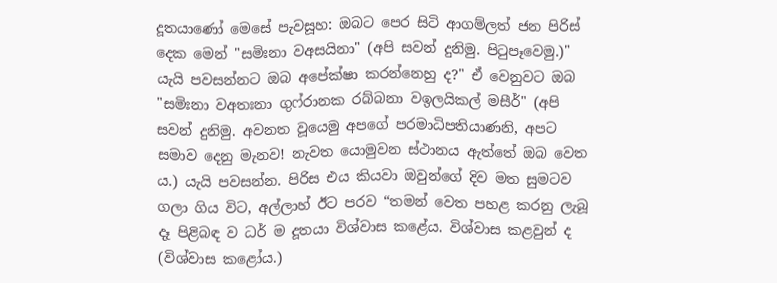දූතයාණෝ මෙසේ පැවසූහ: ඔබට පෙර සිටි ආගම්ලත් ජන පිරිස් දෙක මෙන් "සමිඃනා වඅසයිනා" (අපි සවන් දුනිමු. පිටුපෑවෙමු.)" යැයි පවසන්නට ඔබ අපේක්ෂා කරන්නෙහු ද?" ඒ වෙනුවට ඔබ "සමිඃනා වඅතඃනා ගුෆ්රානක රබ්බනා වඉලයිකල් මසීර්" (අපි සවන් දුනිමු. අවනත වූයෙමු අපගේ පරමාධිපතියාණනි, අපට සමාව දෙනු මැනව! නැවත යොමුවන ස්ථානය ඇත්තේ ඔබ වෙත ය.) යැයි පවසන්න. පිරිස එය කියවා ඔවුන්ගේ දිව මත සුමටව ගලා ගිය විට, අල්ලාහ් ඊට පරව “තමන් වෙත පහළ කරනු ලැබූ දෑ පිළිබඳ ව ධර් ම දූතයා විශ්වාස කළේය. විශ්වාස කළවුන් ද (විශ්වාස කළෝය.)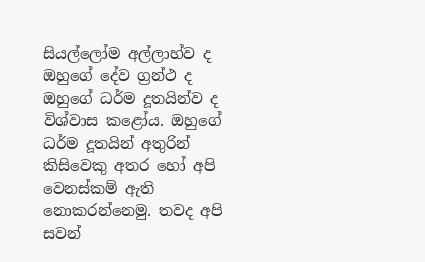සියල්ලෝම අල්ලාහ්ව ද ඔහුගේ දේව ග්‍රන්ථ ද ඔහුගේ ධර්ම දූතයින්ව ද විශ්වාස කළෝය. ඔහුගේ ධර්ම දූතයින් අතුරින් කිසිවෙකු අතර හෝ අපි වෙනස්කම් ඇති නොකරන්නෙමු. තවද අපි සවන්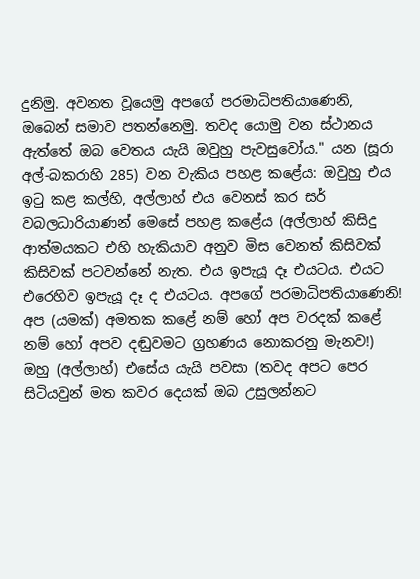දුනිමු. අවනත වූයෙමු අපගේ පරමාධිපතියාණෙනි, ඔබෙන් සමාව පතන්නෙමු. තවද යොමු වන ස්ථානය ඇත්තේ ඔබ වෙතය යැයි ඔවුහු පැවසුවෝය." යන (සූරා අල්-බකරාහි 285) වන වැකිය පහළ කළේය: ඔවුහු එය ඉටු කළ කල්හි, අල්ලාහ් එය වෙනස් කර සර් වබලධාරියාණන් මෙසේ පහළ කළේය (අල්ලාහ් කිසිදු ආත්මයකට එහි හැකියාව අනුව මිස වෙනත් කිසිවක් කිසිවක් පටවන්නේ නැත. එය ඉපැයූ දෑ එයටය. එයට එරෙහිව ඉපැයූ දෑ ද එයටය. අපගේ පරමාධිපතියාණෙනි! අප (යමක්) අමතක කළේ නම් හෝ අප වරදක් කළේ නම් හෝ අපව දඬුවමට ග්‍රහණය නොකරනු මැනව!) ඔහු (අල්ලාහ්) එසේය යැයි පවසා (තවද අපට පෙර සිටියවුන් මත කවර දෙයක් ඔබ උසුලන්නට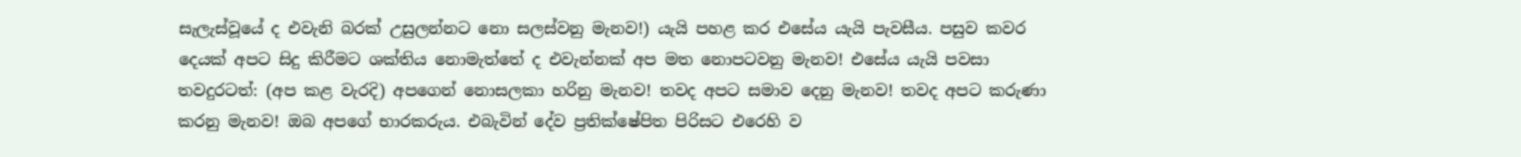සැලැස්වූයේ ද එවැනි බරක් උසුලන්නට නො සලස්වනු මැනව!) යැයි පහළ කර එසේය යැයි පැවසීය. පසුව කවර දෙයක් අපට සිදු කිරීමට ශක්තිය නොමැත්තේ ද එවැන්නක් අප මත නොපටවනු මැනව! එසේය යැයි පවසා තවදුරටත්: (අප කළ වැරදි) අපගෙන් නොසලකා හරිනු මැනව! තවද අපට සමාව දෙනු මැනව! තවද අපට කරුණා කරනු මැනව! ඔබ අපගේ භාරකරුය. එබැවින් දේව ප්‍රතික්ෂේපිත පිරිසට එරෙහි ව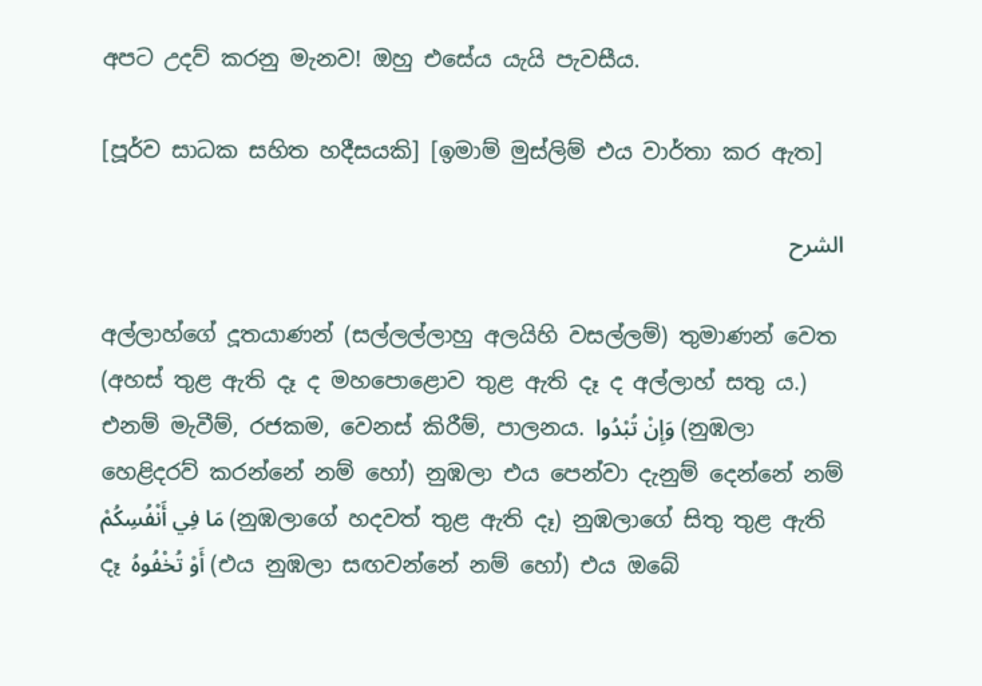අපට උදව් කරනු මැනව! ඔහු එසේය යැයි පැවසීය.

[පූර්ව සාධක සහිත හදීසයකි] [ඉමාම් මුස්ලිම් එය වාර්තා කර ඇත]

الشرح

අල්ලාහ්ගේ දූතයාණන් (සල්ලල්ලාහු අලයිහි වසල්ලම්) තුමාණන් වෙත (අහස් තුළ ඇති දෑ ද මහපොළොව තුළ ඇති දෑ ද අල්ලාහ් සතු ය.) එනම් මැවීම්, රජකම, වෙනස් කිරීම්, පාලනය. وَإِنْ تُبْدُوا (නුඹලා හෙළිදරව් කරන්නේ නම් හෝ) නුඹලා එය පෙන්වා දැනුම් දෙන්නේ නම් مَا فِي أَنْفُسِكُمْ (නුඹලාගේ හදවත් තුළ ඇති දෑ) නුඹලාගේ සිතු තුළ ඇති දෑ أَوْ تُخْفُوهُ (එය නුඹලා සඟවන්නේ නම් හෝ) එය ඔබේ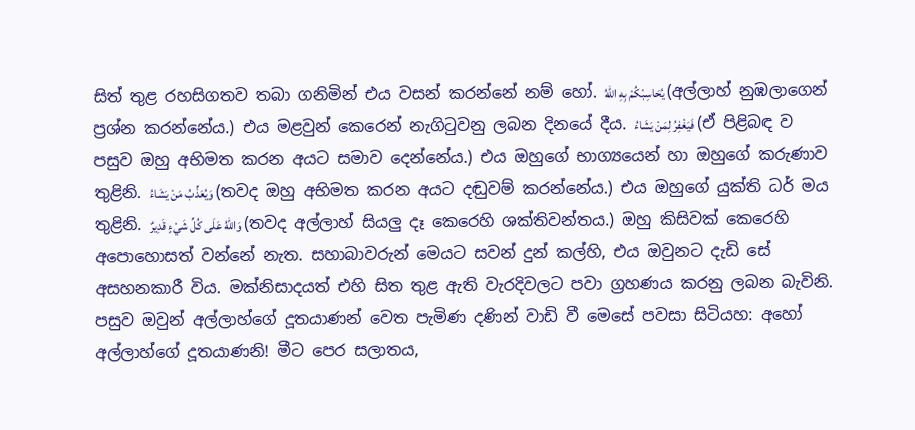සිත් තුළ රහසිගතව තබා ගනිමින් එය වසන් කරන්නේ නම් හෝ. يُحَاسِبْكُمْ بِهِ اللهُ (අල්ලාහ් නුඹලාගෙන් ප්‍රශ්න කරන්නේය.) එය මළවුන් කෙරෙන් නැගිටුවනු ලබන දිනයේ දීය. فَيَغْفِرُ لِمَنْ يَشَاءُ (ඒ පිළිබඳ ව පසුව ඔහු අභිමත කරන අයට සමාව දෙන්නේය.) එය ඔහුගේ භාග්‍යයෙන් හා ඔහුගේ කරුණාව තුළිනි. وَيُعَذِّبُ مَنْ يَشَاءُ (තවද ඔහු අභිමත කරන අයට දඬුවම් කරන්නේය.) එය ඔහුගේ යුක්ති ධර් මය තුළිනි. وَاللهُ عَلَى كُلِّ شَيْءٍ قَدِيرٌ (තවද අල්ලාහ් සියලු දෑ කෙරෙහි ශක්තිවන්තය.) ඔහු කිසිවක් කෙරෙහි අපොහොසත් වන්නේ නැත. සහාබාවරුන් මෙයට සවන් දුන් කල්හි, එය ඔවුනට දැඩි සේ අසහනකාරී විය. මක්නිසාදයත් එහි සිත තුළ ඇති වැරදිවලට පවා ග්‍රහණය කරනු ලබන බැවිනි. පසුව ඔවුන් අල්ලාහ්ගේ දූතයාණන් වෙත පැමිණ දණින් වාඩි වී මෙසේ පවසා සිටියහ: අහෝ අල්ලාහ්ගේ දූතයාණනි! මීට පෙර සලාතය,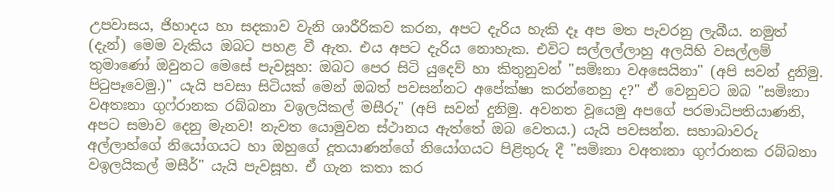උපවාසය, ජිහාදය හා සදකාව වැනි ශාරීරිකව කරන, අපට දැරිය හැකි දෑ අප මත පැවරනු ලැබීය. නමුත් (දැන්) මෙම වැකිය ඔබට පහළ වී ඇත. එය අපට දැරිය නොහැක. එවිට සල්ලල්ලාහු අලයිහි වසල්ලම් තුමාණෝ ඔවුනට මෙසේ පැවසූහ: ඔබට පෙර සිටි යුදෙව් හා කිතුනුවන් "සමිඃනා වඅසෙයිනා" (අපි සවන් දුනිමු. පිටුපෑවෙමු.)" යැයි පවසා සිටියක් මෙන් ඔබත් පවසන්නට අපේක්ෂා කරන්නෙහු ද?" ඒ වෙනුවට ඔබ "සමිඃනා වඅතඃනා ගුෆ්රානක රබ්බනා වඉලයිකල් මසීරු" (අපි සවන් දුනිමු. අවනත වූයෙමු අපගේ පරමාධිපතියාණනි, අපට සමාව දෙනු මැනව! නැවත යොමුවන ස්ථානය ඇත්තේ ඔබ වෙතය.) යැයි පවසන්න. සහාබාවරු අල්ලාහ්ගේ නියෝගයට හා ඔහුගේ දූතයාණන්ගේ නියෝගයට පිළිතුරු දී "සමිඃනා වඅතඃනා ගුෆ්රානක රබ්බනා වඉලයිකල් මසීර්" යැයි පැවසූහ. ඒ ගැන කතා කර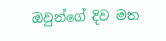ඔවුන්ගේ දිව මත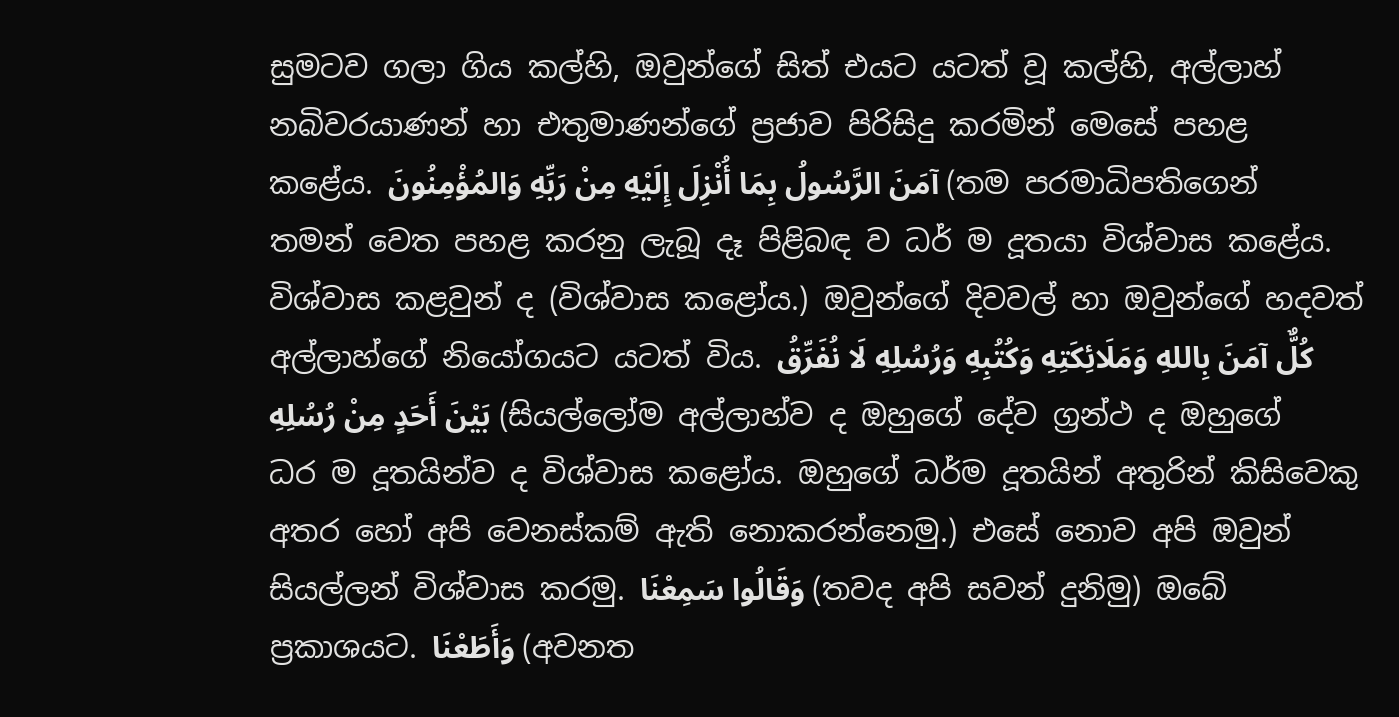සුමටව ගලා ගිය කල්හි, ඔවුන්ගේ සිත් එයට යටත් වූ කල්හි, අල්ලාහ් නබිවරයාණන් හා එතුමාණන්ගේ ප්‍රජාව පිරිසිදු කරමින් මෙසේ පහළ කළේය. آمَنَ الرَّسُولُ بِمَا أُنْزِلَ إِلَيْهِ مِنْ رَبِّهِ وَالمُؤْمِنُونَ (තම පරමාධිපතිගෙන් තමන් වෙත පහළ කරනු ලැබූ දෑ පිළිබඳ ව ධර් ම දූතයා විශ්වාස කළේය. විශ්වාස කළවුන් ද (විශ්වාස කළෝය.) ඔවුන්ගේ දිවවල් හා ඔවුන්ගේ හදවත් අල්ලාහ්ගේ නියෝගයට යටත් විය. كُلٌّ آمَنَ بِاللهِ وَمَلَائِكَتِهِ وَكُتُبِهِ وَرُسُلِهِ لَا نُفَرِّقُ بَيْنَ أَحَدٍ مِنْ رُسُلِهِ (සියල්ලෝම අල්ලාහ්ව ද ඔහුගේ දේව ග්‍රන්ථ ද ඔහුගේ ධර ම දූතයින්ව ද විශ්වාස කළෝය. ඔහුගේ ධර්ම දූතයින් අතුරින් කිසිවෙකු අතර හෝ අපි වෙනස්කම් ඇති නොකරන්නෙමු.) එසේ නොව අපි ඔවුන් සියල්ලන් විශ්වාස කරමු. وَقَالُوا سَمِعْنَا (තවද අපි සවන් දුනිමු) ඔබේ ප්‍රකාශයට. وَأَطَعْنَا (අවනත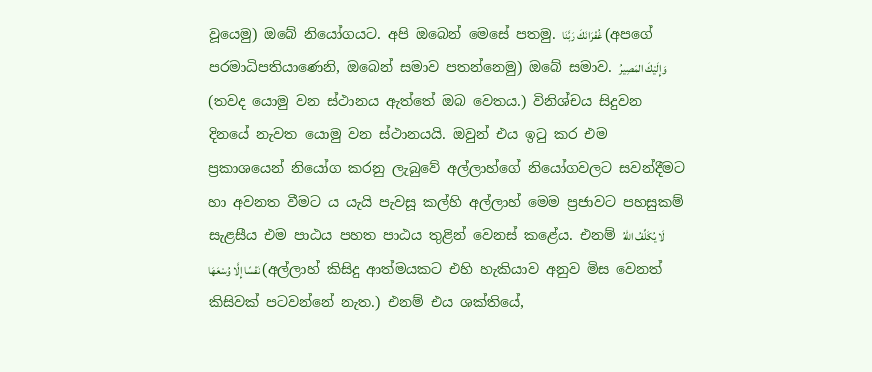වූයෙමු) ඔබේ නියෝගයට. අපි ඔබෙන් මෙසේ පතමු. غُفْرَانَكَ رَبَّنَا (අපගේ පරමාධිපතියාණෙනි, ඔබෙන් සමාව පතන්නෙමු) ඔබේ සමාව. وَإِلَيْكَ المَصِيرُ (තවද යොමු වන ස්ථානය ඇත්තේ ඔබ වෙතය.) විනිශ්චය සිදුවන දිනයේ නැවත යොමු වන ස්ථානයයි. ඔවුන් එය ඉටු කර එම ප්‍රකාශයෙන් නියෝග කරනු ලැබුවේ අල්ලාහ්ගේ නියෝගවලට සවන්දීමට හා අවනත වීමට ය යැයි පැවසූ කල්හි අල්ලාහ් මෙම ප්‍රජාවට පහසුකම් සැළසීය එම පාඨය පහත පාඨය තුළින් වෙනස් කළේය. එනම් لَا يُكَلِّفُ اللهُ نَفْسًا إِلَّا وُسْعَهَا (අල්ලාහ් කිසිදු ආත්මයකට එහි හැකියාව අනුව මිස වෙනත් කිසිවක් පටවන්නේ නැත.) එනම් එය ශක්තියේ,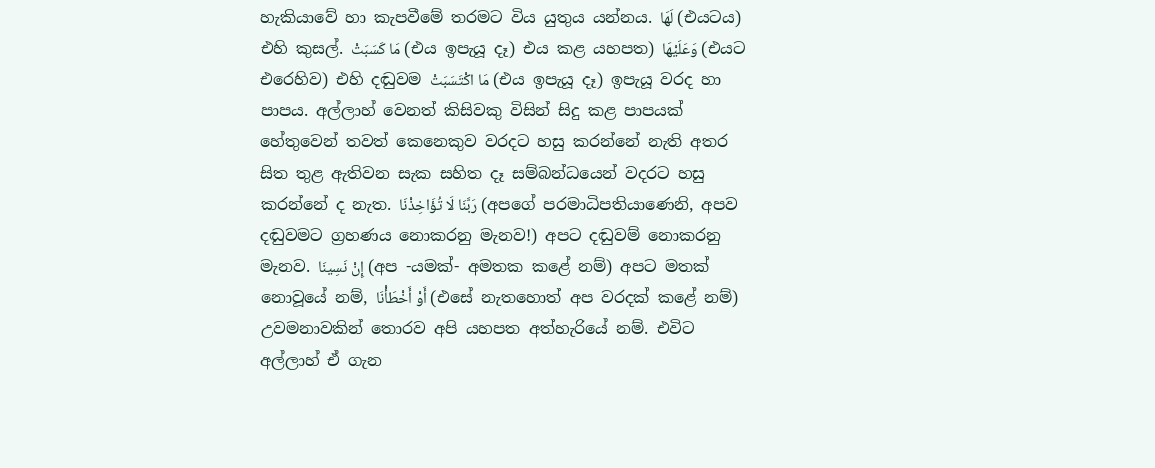හැකියාවේ හා කැපවීමේ තරමට විය යුතුය යන්නය. لَهَا (එයටය) එහි කුසල්. مَا كَسَبَتْ (එය ඉපැයූ දෑ) එය කළ යහපත) وَعَلَيْهَا (එයට එරෙහිව) එහි දඬුවම مَا اكْتَسَبَتْ (එය ඉපැයූ දෑ) ඉපැයූ වරද හා පාපය. අල්ලාහ් වෙනත් කිසිවකු විසින් සිදු කළ පාපයක් හේතුවෙන් තවත් කෙනෙකුව වරදට හසු කරන්නේ නැති අතර සිත තුළ ඇතිවන සැක සහිත දෑ සම්බන්ධයෙන් වදරට හසු කරන්නේ ද නැත. رَبَّنَا لَا تُؤَاخِذْنَا (අපගේ පරමාධිපතියාණෙනි, අපව දඬුවමට ග්‍රහණය නොකරනු මැනව!) අපට දඬුවම් නොකරනු මැනව. إِنْ نَسِينَا (අප -යමක්- අමතක කළේ නම්) අපට මතක් නොවූයේ නම්, أَوْ أَخْطَأْنَا (එසේ නැතහොත් අප වරදක් කළේ නම්) උවමනාවකින් තොරව අපි යහපත අත්හැරියේ නම්. එවිට අල්ලාහ් ඒ ගැන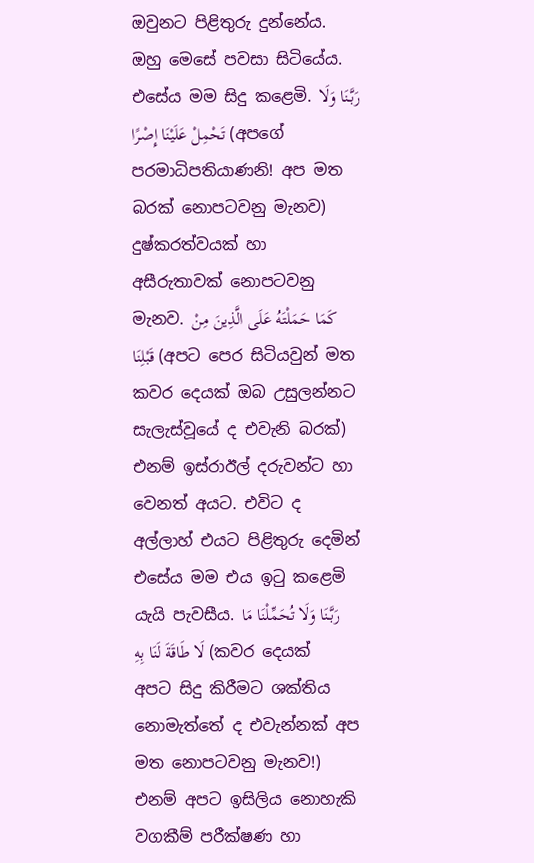ඔවුනට පිළිතුරු දුන්නේය. ඔහු මෙසේ පවසා සිටියේය. එසේය මම සිදු කළෙමි. رَبَّنَا وَلَا تَحْمِلْ عَلَيْنَا إِصْرًا (අපගේ පරමාධිපතියාණනි! අප මත බරක් නොපටවනු මැනව) දුෂ්කරත්වයක් හා අසීරුතාවක් නොපටවනු මැනව. كَمَا حَمَلْتَهُ عَلَى الَّذِينَ مِنْ قَبْلِنَا (අපට පෙර සිටියවුන් මත කවර දෙයක් ඔබ උසුලන්නට සැලැස්වූයේ ද එවැනි බරක්) එනම් ඉස්රාඊල් දරුවන්ට හා වෙනත් අයට. එවිට ද අල්ලාහ් එයට පිළිතුරු දෙමින් එසේය මම එය ඉටු කළෙමි යැයි පැවසීය. رَبَّنَا وَلَا تُحَمِّلْنَا مَا لَا طَاقَةَ لَنَا بِهِ (කවර දෙයක් අපට සිදු කිරීමට ශක්තිය නොමැත්තේ ද එවැන්නක් අප මත නොපටවනු මැනව!) එනම් අපට ඉසිලිය නොහැකි වගකීම් පරීක්ෂණ හා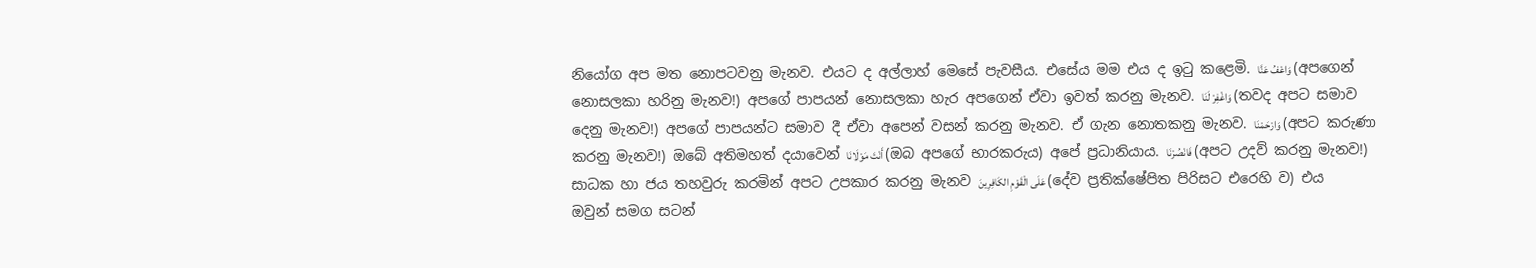නියෝග අප මත නොපටවනු මැනව. එයට ද අල්ලාහ් මෙසේ පැවසීය. එසේය මම එය ද ඉටු කළෙමි. وَاعْفُ عَنَّا (අපගෙන් නොසලකා හරිනු මැනව!) අපගේ පාපයන් නොසලකා හැර අපගෙන් ඒවා ඉවත් කරනු මැනව. وَاغْفِرْ لَنَا (තවද අපට සමාව දෙනු මැනව!) අපගේ පාපයන්ට සමාව දී ඒවා අපෙන් වසන් කරනු මැනව. ඒ ගැන නොතකනු මැනව. وَارْحَمْنَا (අපට කරුණා කරනු මැනව!) ඔබේ අතිමහත් දයාවෙන් أَنْتَ مَوْلَانَا (ඔබ අපගේ භාරකරුය) අපේ ප්‍රධානියාය. فَانْصُرْنَا (අපට උදව් කරනු මැනව!) සාධක හා ජය තහවුරු කරමින් අපට උපකාර කරනු මැනව عَلَى الْقَوْمِ الكَافِرِينَ (දේව ප්‍රතික්ෂේපිත පිරිසට එරෙහි ව) එය ඔවුන් සමග සටන්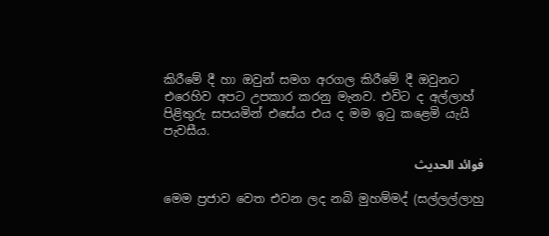කිරීමේ දී හා ඔවුන් සමග අරගල කිරීමේ දී ඔවුනට එරෙහිව අපට උපකාර කරනු මැනව. එවිට ද අල්ලාහ් පිළිතුරු සපයමින් එසේය එය ද මම ඉටු කළෙමි යැයි පැවසීය.

فوائد الحديث

මෙම ප්‍රජාව වෙත එවන ලද නබි මුහම්මද් (සල්ලල්ලාහු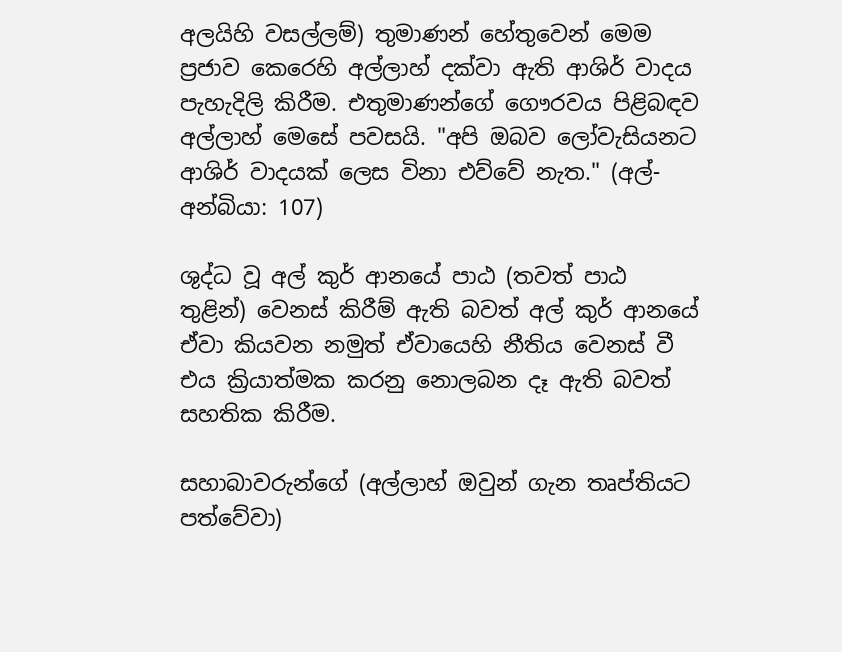අලයිහි වසල්ලම්) තුමාණන් හේතුවෙන් මෙම ප්‍රජාව කෙරෙහි අල්ලාහ් දක්වා ඇති ආශිර් වාදය පැහැදිලි කිරීම. එතුමාණන්ගේ ගෞරවය පිළිබඳව අල්ලාහ් මෙසේ පවසයි. "අපි ඔබව ලෝවැසියනට ආශිර් වාදයක් ලෙස විනා එව්වේ නැත." (අල්-අන්බියා: 107)

ශුද්ධ වූ අල් කුර් ආනයේ පාඨ (තවත් පාඨ තුළින්) වෙනස් කිරීම් ඇති බවත් අල් කුර් ආනයේ ඒවා කියවන නමුත් ඒවායෙහි නීතිය වෙනස් වී එය ක්‍රියාත්මක කරනු නොලබන දෑ ඇති බවත් සහතික කිරීම.

සහාබාවරුන්ගේ (අල්ලාහ් ඔවුන් ගැන තෘප්තියට පත්වේවා)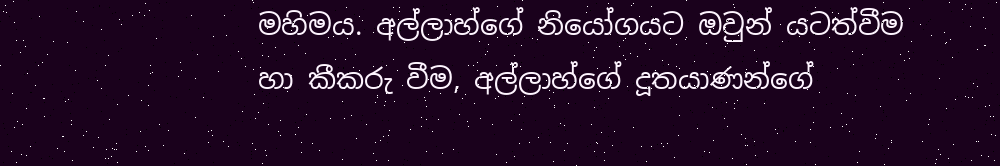මහිමය. අල්ලාහ්ගේ නියෝගයට ඔවුන් යටත්වීම හා කීකරු වීම, අල්ලාහ්ගේ දූතයාණන්ගේ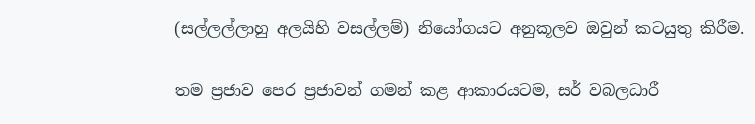(සල්ලල්ලාහු අලයිහි වසල්ලම්) නියෝගයට අනුකූලව ඔවුන් කටයුතු කිරීම.

තම ප්‍රජාව පෙර ප්‍රජාවන් ගමන් කළ ආකාරයටම, සර් වබලධාරී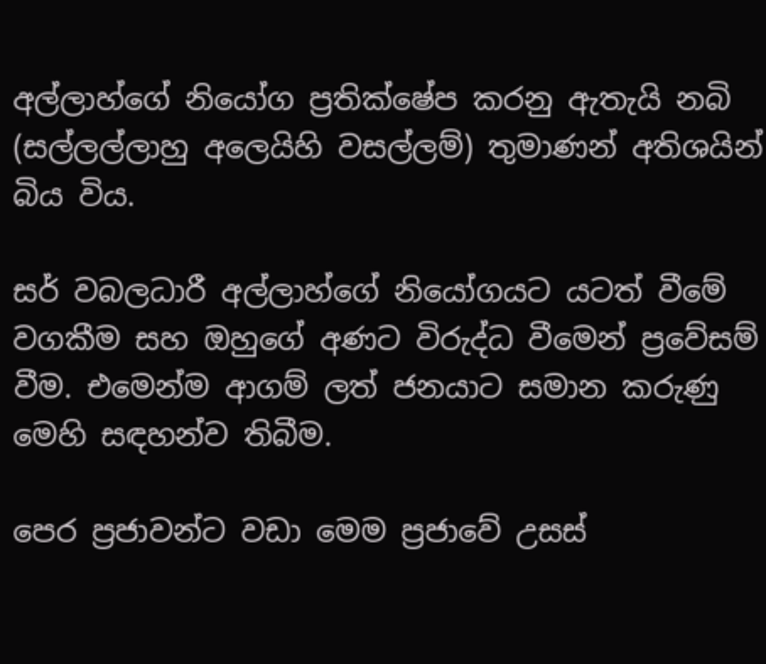අල්ලාහ්ගේ නියෝග ප්‍රතික්ෂේප කරනු ඇතැයි නබි (සල්ලල්ලාහු අලෙයිහි වසල්ලම්) තුමාණන් අතිශයින් බිය විය.

සර් වබලධාරී අල්ලාහ්ගේ නියෝගයට යටත් වීමේ වගකීම සහ ඔහුගේ අණට විරුද්ධ වීමෙන් ප්‍රවේසම් වීම. එමෙන්ම ආගම් ලත් ජනයාට සමාන කරුණු මෙහි සඳහන්ව තිබීම.

පෙර ප්‍රජාවන්ට වඩා මෙම ප්‍රජාවේ උසස්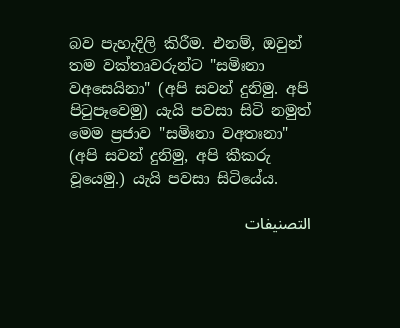බව පැහැදිලි කිරීම. එනම්, ඔවුන් තම වක්තෘවරුන්ට "සමිඃනා වඅසෙයිනා" (අපි සවන් දුනිමු. අපි පිටුපෑවෙමු) යැයි පවසා සිටි නමුත් මෙම ප්‍රජාව "සමිඃනා වඅතඃනා" (අපි සවන් දුනිමු, අපි කීකරු වූයෙමු.) යැයි පවසා සිටියේය.

التصنيفات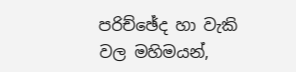පරිච්ඡේද හා වැකි වල මහිමයන්,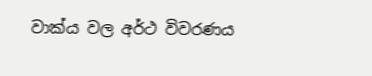වාක්ය වල අර්ථ විවරණය